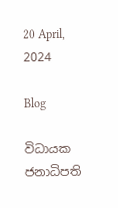20 April, 2024

Blog

විධායක ජනාධිපති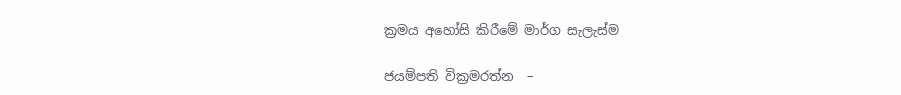ක්‍රමය අහෝසි කිරීමේ මාර්ග සැලැස්ම

ජයම්පති වික්‍රමරත්න  –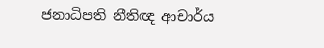ජනාධිපති නීතිඥ ආචාර්ය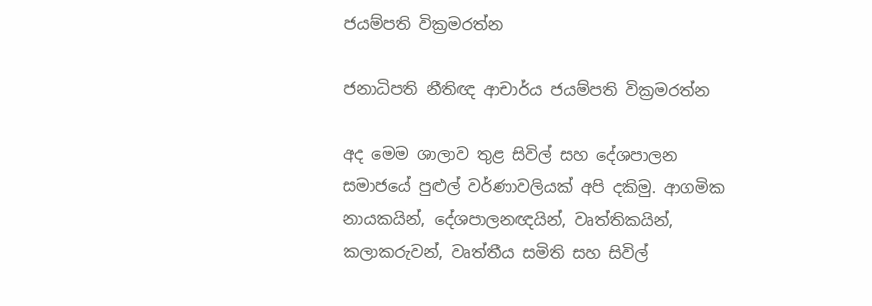ජයම්පති වික්‍රමරත්න

ජනාධිපති නීතිඥ ආචාර්ය ජයම්පති වික්‍රමරත්න

අද මෙම ශාලාව තුළ සිවිල් සහ දේශපාලන සමාජයේ පුළුල් වර්ණාවලියක් අපි දකිමු. ආගමික නායකයින්, දේශපාලනඥයින්, වෘත්තිකයින්, කලාකරුවන්, වෘත්තීය සමිති සහ සිවිල්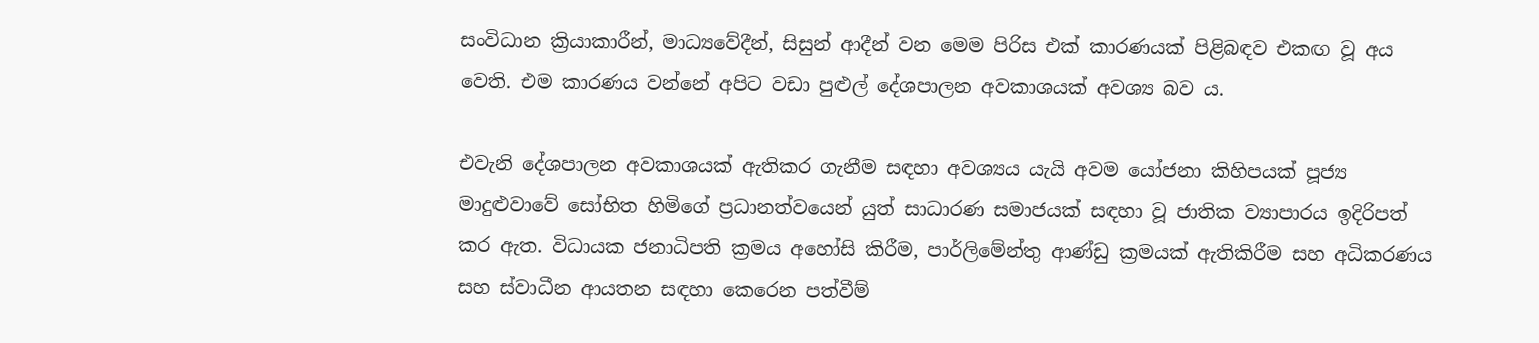සංවිධාන ක්‍රියාකාරීන්, මාධ්‍යවේදීන්, සිසුන් ආදීන් වන මෙම පිරිස එක් කාරණයක් පිළිබඳව එකඟ වූ අය වෙති. එම කාරණය වන්නේ අපිට වඩා පුළුල් දේශපාලන අවකාශයක් අවශ්‍ය බව ය.

එවැනි දේශපාලන අවකාශයක් ඇතිකර ගැනීම සඳහා අවශ්‍යය යැයි අවම යෝජනා කිහිපයක් පූජ්‍ය මාදුළුවාවේ සෝභිත හිමිගේ ප්‍රධානත්වයෙන් යුත් සාධාරණ සමාජයක් සඳහා වූ ජාතික ව්‍යාපාරය ඉදිරිපත් කර ඇත. විධායක ජනාධිපති ක්‍රමය අහෝසි කිරීම, පාර්ලිමේන්තු ආණ්ඩු ක්‍රමයක් ඇතිකිරීම සහ අධිකරණය සහ ස්වාධීන ආයතන සඳහා කෙරෙන පත්වීම්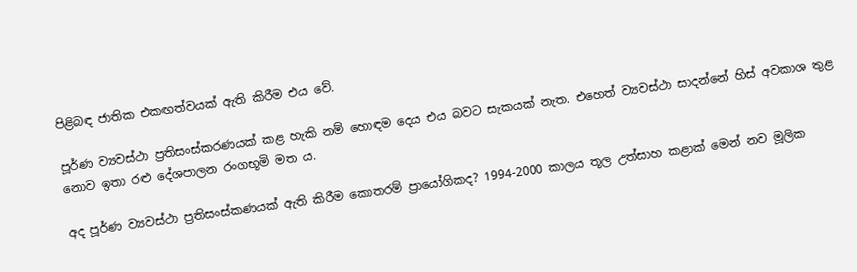පිළිබඳ ජාතික එකඟත්වයක් ඇති කිරීම එය වේ.

පූර්ණ ව්‍යවස්ථා ප්‍රතිසංස්කරණයක් කළ හැකි නම් හොඳම දෙය එය බවට සැකයක් නැත. එහෙත් ව්‍යවස්ථා සාදන්නේ හිස් අවකාශ තුළ නොව ඉතා රළු දේශපාලන රංගභූමි මත ය.

අද පූර්ණ ව්‍යවස්ථා ප්‍රතිසංස්කණයක් ඇති කිරීම කොතරම් ප්‍රායෝගිකද? 1994‐2000 කාලය තූල උත්සාහ කළාක් මෙන් නව මූලික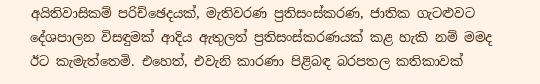අයිතිවාසිකම් පරිච්ඡෙදයක්, මැතිවරණ ප්‍රතිසංස්කරණ, ජාතික ගැටළුවට දේශපාලන විසඳුමක් ආදිය ඇතුලත් ප්‍රතිසංස්කරණයක් කළ හැකි නම් මමද ඊට කැමැත්තෙමි. එහෙත්, එවැනි කාරණා පිළිබඳ බරපතල කතිකාවක්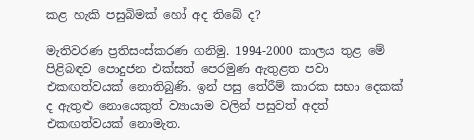කළ හැකි පසුබිමක් හෝ අද තිබේ ද?

මැතිවරණ ප්‍රතිසංස්කරණ ගනිමු. 1994-2000 කාලය තුළ මේ පිළිබඳව පොදුජන එක්සත් පෙරමුණ ඇතුළත පවා එකඟත්වයක් නොතිබුණි. ඉන් පසු තේරීම් කාරක සභා දෙකක් ද ඇතුළු නොයෙකුත් ව්‍යායාම වලින් පසුවත් අදත් එකඟත්වයක් නොමැත.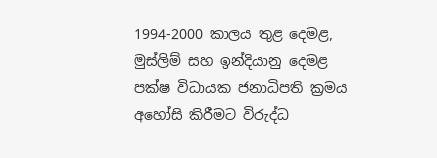1994-2000 කාලය තුළ දෙමළ, මුස්ලිම් සහ ඉන්දියානු දෙමළ පක්ෂ විධායක ජනාධිපති ක්‍රමය අහෝසි කිරීමට විරුද්ධ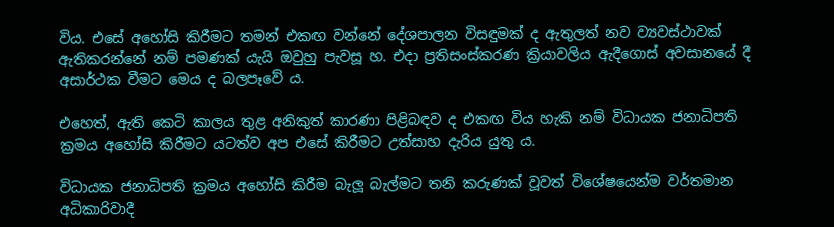විය. එසේ අහෝසි කිරීමට තමන් එකඟ වන්නේ දේශපාලන විසඳුමක් ද ඇතුලත් නව ව්‍යවස්ථාවක් ඇතිකරන්නේ නම් පමණක් යැයි ඔවුහු පැවසූ හ. එදා ප්‍රතිසංස්කරණ ක්‍රියාවලිය ඇදීගොස් අවසානයේ දී අසාර්ථක වීමට මෙය ද බලපෑවේ ය.

එහෙත්, ඇති කෙටි කාලය තුළ අනිකුත් කාරණා පිළිබඳව ද එකඟ විය හැකි නම් විධායක ජනාධිපති ක්‍රමය අහෝසි කිරීමට යටත්ව අප එසේ කිරීමට උත්සාහ දැරිය යුතු ය.

විධායක ජනාධිපති ක්‍රමය අහෝසි කිරීම බැලූ බැල්මට තනි කරුණක් වූවත් විශේෂයෙන්ම වර්තමාන අධිකාරිවාදී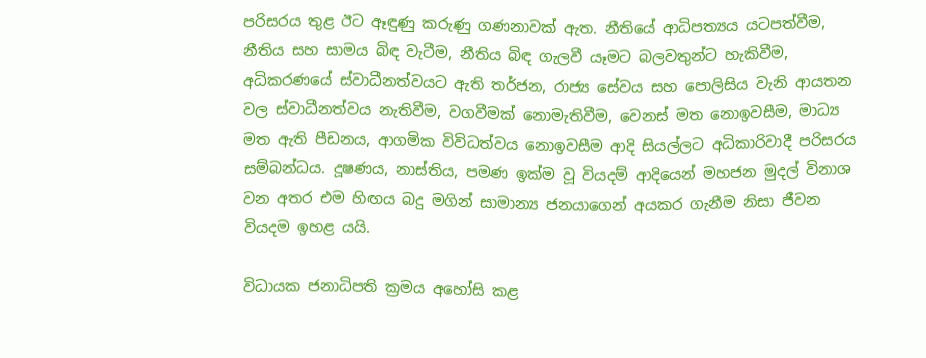පරිසරය තුළ ඊට ඈඳුණු කරුණු ගණනාවක් ඇත. නීතියේ ආධිපත්‍යය යටපත්වීම, නීතිය සහ සාමය බිඳ වැටීම, නීතිය බිඳ ගැලවී යෑමට බලවතුන්ට හැකිවීම, අධිකරණයේ ස්වාධීනත්වයට ඇති තර්ජන, රාජ්‍ය සේවය සහ පොලිසිය වැනි ආයතන වල ස්වාධීනත්වය නැතිවීම, වගවීමක් නොමැතිවීම, වෙනස් මත නොඉවසීම, මාධ්‍ය මත ඇති පීඩනය, ආගමික විවිධත්වය නොඉවසීම ආදි සියල්ලට අධිකාරිවාදී පරිසරය සම්බන්ධය. දූෂණය, නාස්තිය, පමණ ඉක්ම වූ වියදම් ආදියෙන් මහජන මුදල් විනාශ වන අතර එම හිඟය බදු මගින් සාමාන්‍ය ජනයාගෙන් අයකර ගැනීම නිසා ජීවන වියදම ඉහළ යයි.

විධායක ජනාධිපති ක්‍රමය අහෝසි කළ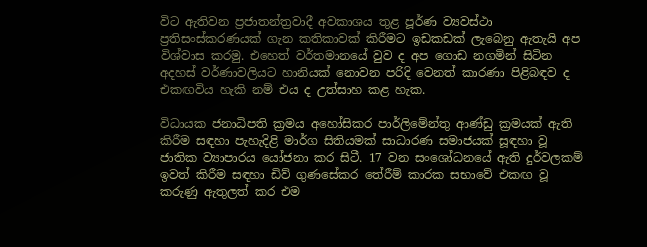විට ඇතිවන ප්‍රජාතන්ත්‍රවාදී අවකාශය තුළ පූර්ණ ව්‍යවස්ථා ප්‍රතිසංස්කරණයක් ගැන කතිකාවක් කිරීමට ඉඩකඩක් ලැබෙනු ඇතැයි අප විශ්වාස කරමු. එහෙත් වර්තමානයේ වුව ද අප ගොඩ නගමින් සිටින අදහස් වර්ණාවලියට හානියක් නොවන පරිදි වෙනත් කාරණා පිළිබඳව ද එකඟවිය හැකි නම් එය ද උත්සාහ කළ හැක.

විධායක ජනාධිපති ක්‍රමය අහෝසිකර පාර්ලිමේන්තු ආණ්ඩු ක්‍රමයක් ඇති කිරීම සඳහා පැහැදිළි මාර්ග සිතියමක් සාධාරණ සමාජයක් සූඳහා වූ ජාතික ව්‍යාපාරය යෝජනා කර සිටී. 17 වන සංශෝධනයේ ඇති දුර්වලකම් ඉවත් කිරීම සඳහා ඩිව් ගුණසේකර තේරීම් කාරක සභාවේ එකඟ වූ කරුණු ඇතුලත් කර එම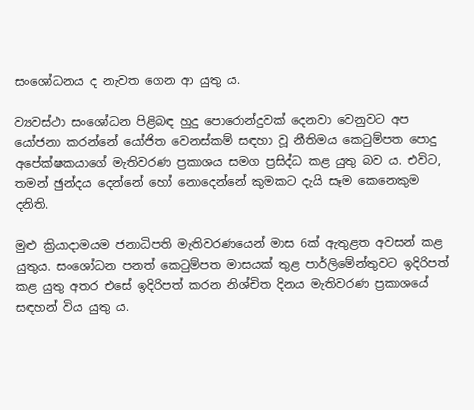සංශෝධනය ද නැවත ගෙන ආ යුතු ය.

ව්‍යවස්ථා සංශෝධන පිළිබඳ හුදු පොරොන්දුවක් දෙනවා වෙනුවට අප යෝජනා කරන්නේ යෝජිත වෙනස්කම් සඳහා වූ නීතිමය කෙටුම්පත පොදු අපේක්ෂකයාගේ මැතිවරණ ප්‍රකාශය සමග ප්‍රසිද්ධ කළ යුතු බව ය. එවිට, තමන් ඡුන්දය දෙන්නේ හෝ නොදෙන්නේ කුමකට දැයි සෑම කෙනෙකුම දනිති.

මුළු ක්‍රියාදාමයම ජනාධිපති මැතිවරණයෙන් මාස 6ක් ඇතුළත අවසන් කළ යුතුය. සංශෝධන පනත් කෙටුම්පත මාසයක් තුළ පාර්ලිමේන්තුවට ඉදිරිපත් කළ යුතු අතර එසේ ඉදිරිපත් කරන නිශ්චිත දිනය මැතිවරණ ප්‍රකාශයේ සඳහන් විය යුතු ය.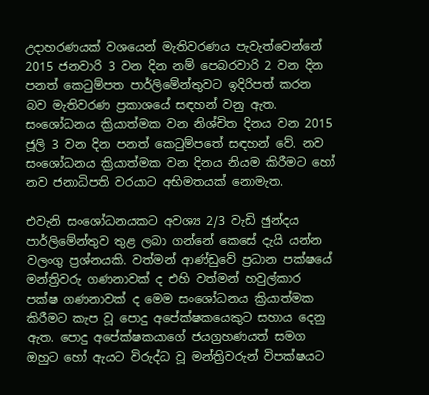උදාහරණයක් වශයෙන් මැතිවරණය පැවැත්වෙන්නේ 2015 ජනවාරි 3 වන දින නම් පෙබරවාරි 2 වන දින පනත් කෙටුම්පත පාර්ලිමේන්තුවට ඉදිරිපත් කරන බව මැතිවරණ ප්‍රකාශයේ සඳහන් වනු ඇත. සංශෝධනය ක්‍රියාත්මක වන නිශ්චිත දිනය වන 2015 ජූලි 3 වන දින පනත් කෙටුම්පතේ සඳහන් වේ. නව සංශෝධනය ක්‍රියාත්මක වන දිනය නියම කිරීමට හෝ නව ජනාධිපති වරයාට අභිමතයක් නොමැත.

එවැනි සංශෝධනයකට අවශ්‍ය 2/3 වැඩි ඡුන්දය පාර්ලිමේන්තුව තුළ ලබා ගන්නේ කෙසේ දැයි යන්න වලංගු ප්‍රශ්නයකි. වත්මන් ආණ්ඩුවේ ප්‍රධාන පක්ෂයේ මන්ත්‍රිවරු ගණනාවක් ද එහි වත්මන් හවුල්කාර පක්ෂ ගණනාවක් ද මෙම සංශෝධනය ක්‍රියාත්මක කිරීමට කැප වූ පොදු අපේක්ෂකයෙකුට සහාය දෙනු ඇත. පොදු අපේක්ෂකයාගේ ජයග්‍රහණයත් සමග ඔහුට හෝ ඇයට විරුද්ධ වූ මන්ත්‍රිවරුන් විපක්ෂයට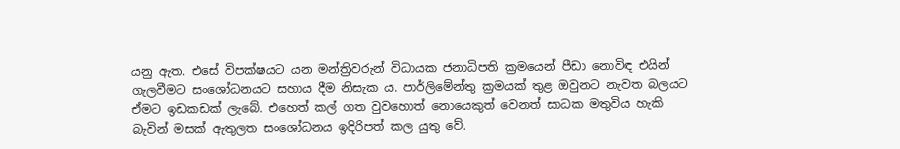යනු ඇත. එසේ විපක්ෂයට යන මන්ත්‍රිවරුන් විධායක ජනාධිපති ක්‍රමයෙන් පීඩා නොවිඳ එයින් ගැලවීමට සංශෝධනයට සහාය දීම නිසැක ය. පාර්ලිමේන්තු ක්‍රමයක් තුළ ඔවුනට නැවත බලයට ඒමට ඉඩකඩක් ලැබේ. එහෙත් කල් ගත වුවහොත් නොයෙකුත් වෙනත් සාධක මතුවිය හැකි බැවින් මසක් ඇතුලත සංශෝධනය ඉදිරිපත් කල යුතු වේ.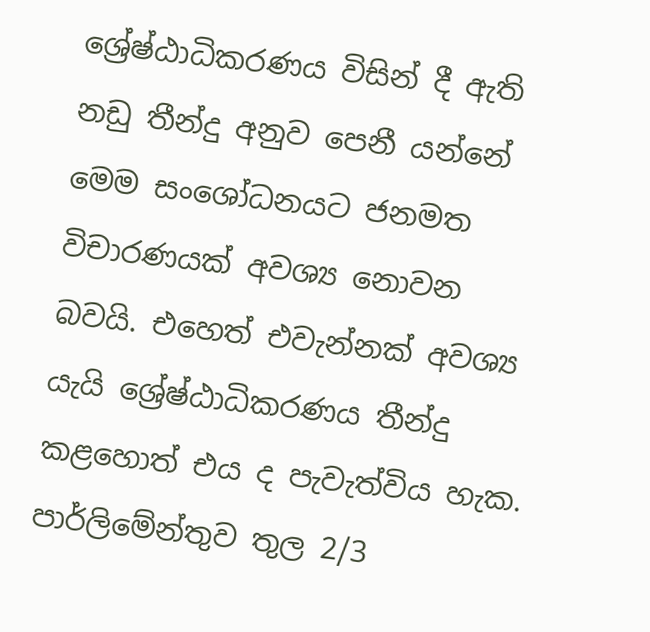ශ්‍රේෂ්ඨාධිකරණය විසින් දී ඇති නඩු තීන්දු අනුව පෙනී යන්නේ මෙම සංශෝධනයට ජනමත විචාරණයක් අවශ්‍ය නොවන බවයි. එහෙත් එවැන්නක් අවශ්‍ය යැයි ශ්‍රේෂ්ඨාධිකරණය තීන්දු කළහොත් එය ද පැවැත්විය හැක. පාර්ලිමේන්තුව තුල 2/3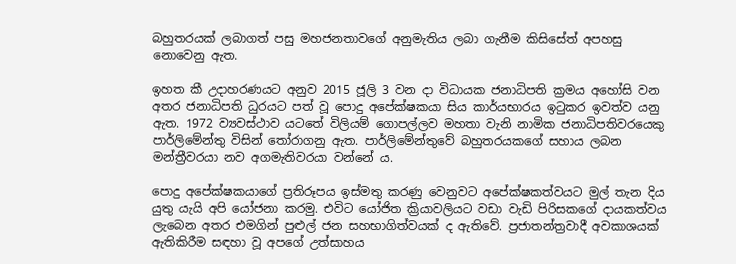බහුතරයක් ලබාගත් පසු මහජනතාවගේ අනුමැතිය ලබා ගැනීම කිසිසේත් අපහසු නොවෙනු ඇත.

ඉහත කී උදාහරණයට අනුව 2015 ජූලි 3 වන දා විධායක ජනාධිපති ක්‍රමය අහෝසි වන අතර ජනාධිපති ධුරයට පත් වූ පොදු අපේක්ෂකයා සිය කාර්යභාරය ඉටුකර ඉවත්ව යනු ඇත. 1972 ව්‍යවස්ථාව යටතේ විලියම් ගොපල්ලව මහතා වැනි නාමික ජනාධිපතිවරයෙකු පාර්ලිමේන්තු විසින් තෝරාගනු ඇත. පාර්ලිමේන්තුවේ බහුතරයකගේ සහාය ලබන මන්ත්‍රීවරයා නව අගමැතිවරයා වන්නේ ය.

පොදු අපේක්ෂකයාගේ ප්‍රතිරූපය ඉස්මතු කරණු වෙනුවට අපේක්ෂකත්වයට මුල් තැන දිය යුතු යැයි අපි යෝජනා කරමු. එවිට යෝජිත ක්‍රියාවලියට වඩා වැඩි පිරිසකගේ දායකත්වය ලැබෙන අතර එමගින් පුළුල් ජන සහභාගිත්වයක් ද ඇතිවේ. ප්‍රජාතන්ත්‍රවාදී අවකාශයක් ඇතිකිරීම සඳහා වූ අපගේ උත්සාහය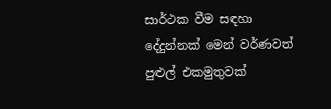සාර්ථක වීම සඳහා දේදුන්නක් මෙන් වර්ණවත් පුළුල් එකමුතුවක්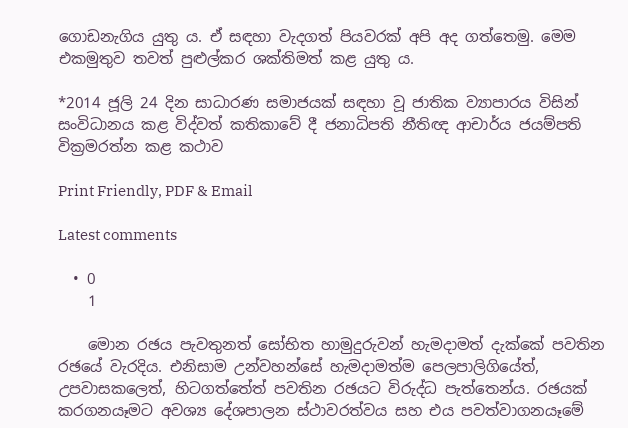ගොඩනැගිය යුතු ය. ඒ සඳහා වැදගත් පියවරක් අපි අද ගත්තෙමු. මෙම එකමුතුව තවත් පුළුල්කර ශක්තිමත් කළ යුතු ය.

*2014 ජූලි 24 දින සාධාරණ සමාජයක් සඳහා වූ ජාතික ව්‍යාපාරය විසින් සංවිධානය කළ විද්වත් කතිකාවේ දී ජනාධිපති නීතිඥ ආචාර්ය ජයම්පති වික්‍රමරත්න කළ කථාව

Print Friendly, PDF & Email

Latest comments

  • 0
    1

    මොන රඡය පැවතුනත් සෝභිත හාමුදුරුවන් හැමදාමත් දැක්කේ පවතින රඡයේ වැරදිය. එනිසාම උන්වහන්සේ හැමදාමත්ම පෙලපාලිගියේත්, උපවාසකලෙත්, හිටගත්තේත් පවතින රඡයට විරුද්ධ පැත්තෙන්ය. රඡයක් කරගනයෑමට අවශ්‍ය දේශපාලන ස්ථාවරත්වය සහ එය පවත්වාගනයෑමේ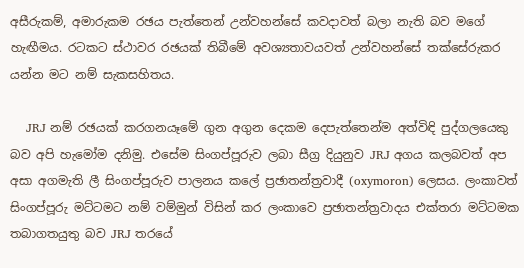අසීරුකම්, අමාරුකම රඡය පැත්තෙන් උන්වහන්සේ කවදාවත් බලා නැති බව මගේ හැඟීමය. රටකට ස්ථාවර රඡයක් තිබීමේ අවශ්‍යතාවයවත් උන්වහන්සේ තක්සේරුකර යන්න මට නම් සැකසහිතය.

    JRJ නම් රඡයක් කරගනයෑමේ ගුන අගුන දෙකම දෙපැත්තෙන්ම අත්විඳි පුද්ගලයෙකු බව අපි හැමෝම දනිමු. එසේම සිංගප්පූරුව ලබා සීග්‍ර දියුනුව JRJ අගය කලබවත් අප අසා අගමැති ලී සිංගප්පූරුව පාලනය කලේ ප්‍රඡාතන්ත්‍රවාදී (oxymoron) ලෙසය. ලංකාවත් සිංගප්පූරු මට්ටමට නම් වම්මුන් විසින් කර ලංකාවෙ ප්‍රඡාතන්ත්‍රවාදය එක්තරා මට්ටමක තබාගතයුතු බව JRJ තරයේ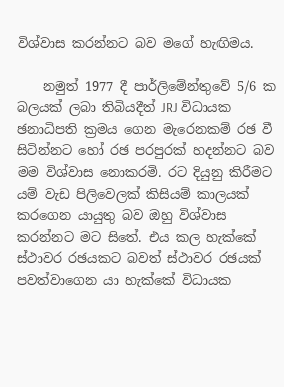විශ්වාස කරන්නට බව මගේ හැඟිමය.

    නමුත් 1977 දී පාර්ලිමේන්තුවේ 5/6 ක බලයක් ලබා තිබියදීත් JRJ විධායක ඡනාධිපති ක්‍රමය ගෙන මැරෙනකම් රඡ වී සිටින්නට හෝ රඡ පරපුරක් හදන්නට බව මම විශ්වාස නොකරමි. රට දියුනු කිරීමට යම් වැඩ පිලිවෙලක් කිසියම් කාලයක් කරගෙන යායුතු බව ඔහු විශ්වාස කරන්නට මට සිතේ. එය කල හැක්කේ ස්ථාවර රඡයකට බවත් ස්ථාවර රඡයක් පවත්වාගෙන යා හැක්කේ විධායක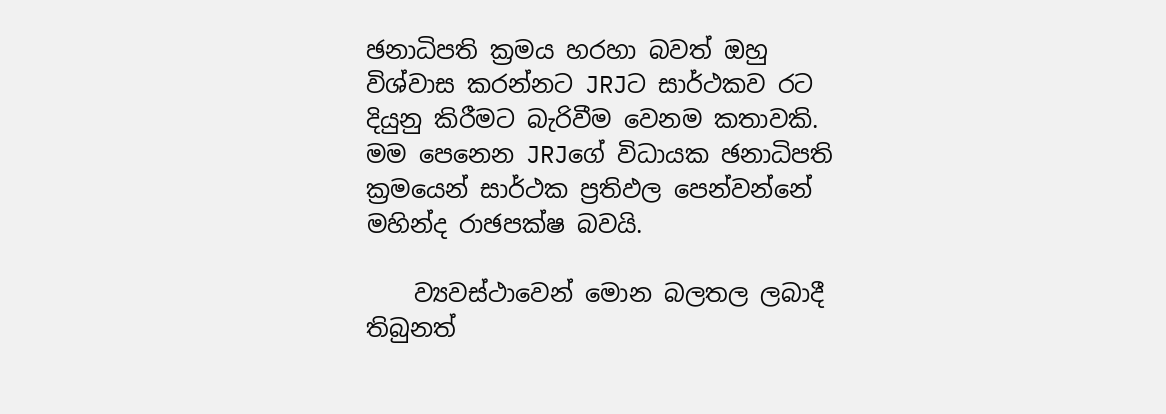ඡනාධිපති ක්‍රමය හරහා බවත් ඔහු විශ්වාස කරන්නට JRJට සාර්ථකව රට දියුනු කිරීමට බැරිවීම වෙනම කතාවකි. මම පෙනෙන JRJගේ විධායක ඡනාධිපති ක්‍රමයෙන් සාර්ථක ප්‍රතිඵල පෙන්වන්නේ මහින්ද රාඡපක්ෂ බවයි.

    ව්‍යවස්ථාවෙන් මොන බලතල ලබාදී තිබුනත්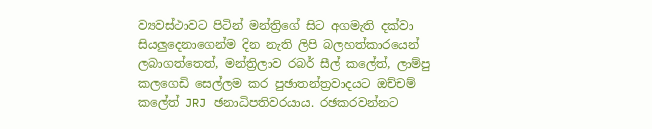ව්‍යවස්ථාවට පිටින් මන්ත්‍රිගේ සිට අගමැති දක්වා සියලුදෙනාගෙන්ම දින නැති ලිපි බලහත්කාරයෙන් ලබාගත්තෙත්, මන්ත්‍රිලාව රබර් සීල් කලේත්, ලාම්පු කලගෙඩි සෙල්ලම කර පුඡාතන්ත්‍රවාදයට ඔච්චම් කලේත් JRJ ඡනාධිපතිවරයාය. රඡකරවන්නට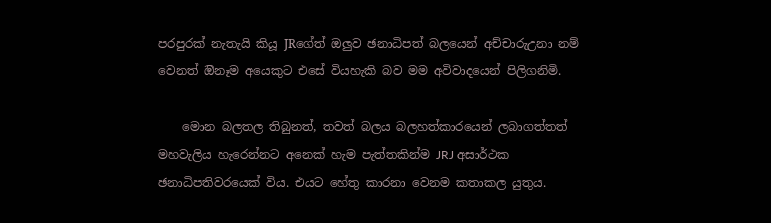පරපුරක් නැතැයි කියූ JRගේත් ඔලුව ඡනාධිපත් බලයෙන් අච්චාරුඋනා නම් වෙනත් ඔිනෑම අයෙකුට එසේ වියහැකි බව මම අවිවාදයෙන් පිලිගනිමි.

    මොන බලතල තිබුනත්, තවත් බලය බලහත්කාරයෙන් ලබාගත්තත් මහවැලිය හැරෙන්නට අනෙක් හැම පැත්තකින්ම JRJ අසාර්ථක ඡනාධිපතිවරයෙක් විය. එයට හේතු කාරනා වෙනම කතාකල යුතුය.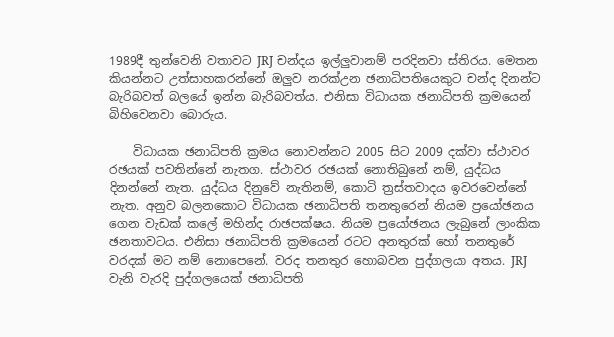1989දී තුන්වෙනි වතාවට JRJ චන්දය ඉල්ලුවානම් පරදිනවා ස්තිරය. මෙතන කියන්නට උත්සාහකරන්නේ ඔලුව නරක්උන ඡනාධිපතියෙකුට චන්ද දිනන්ට බැරිබවත් බලයේ ඉන්න බැරිබවත්ය. එනිසා විධායක ඡනාධිපති ක්‍රමයෙන් බිහිවෙනවා බොරුය.

    විධායක ඡනාධිපති ක්‍රමය නොවන්නට 2005 සිට 2009 දක්වා ස්ථාවර රඡයක් පවතින්නේ නැතග. ස්ථාවර රඡයක් නොතිබුනේ නම්, යුද්ධය දිනන්නේ නැත. යුද්ධය දිනුවේ නැතිනම්, කොටි ත්‍රස්තවාදය ඉවරවෙන්නේ නැත. අනුව බලනකොට විධායක ඡනාධිපති තනතුරෙන් නියම ප්‍රයෝඡනය ගෙන වැඩක් කලේ මහින්ද රාඡපක්ෂය. නියම ප්‍රයෝඡනය ලැබුනේ ලාංකික ඡනතාවටය. එනිසා ඡනාධිපති ක්‍රමයෙන් රටට අනතුරක් හෝ තනතුරේ වරදක් මට නම් නොපෙනේ. වරද තනතුර හොබවන පුද්ගලයා අතය. JRJ වැනි වැරදි පුද්ගලයෙක් ඡනාධිපති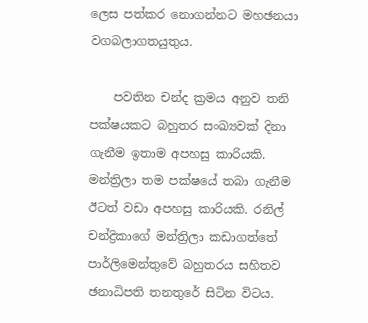ලෙස පත්කර නොගන්නට මහඡනයා වගබලාගතයුතුය.

    පවතින චන්ද ක්‍රමය අනුව තනි පක්ෂයකට බහුතර සංඛ්‍යවක් දිනා ගැනීම ඉතාම අපහසු කාරියකි. මන්ත්‍රිලා තම පක්ෂයේ තබා ගැනීම ඊටත් වඩා අපහසු කාරියකි. රනිල් චන්ද්‍රිකාගේ මන්ත්‍රිලා කඩාගත්තේ පාර්ලිමෙන්තුවේ බහුතරය සහිතව ඡනාධිපති තනතුරේ සිටින විටය.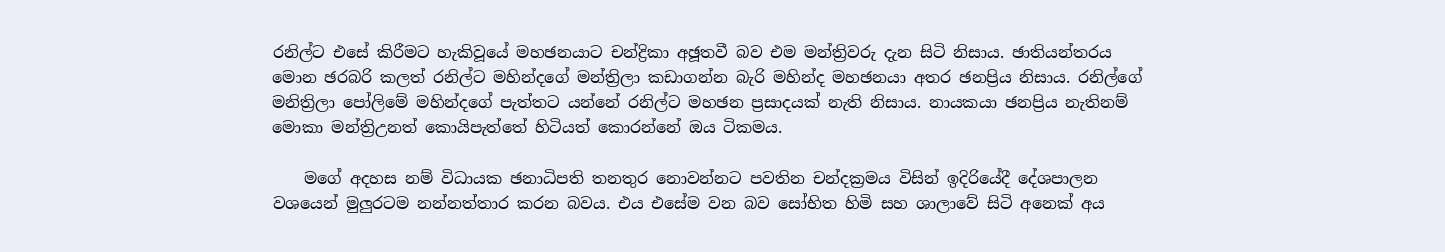රනිල්ට එසේ කිරීමට හැකිවූයේ මහඡනයාට චන්ද්‍රිකා අඡූතවී බව එම මන්ත්‍රිවරු දැන සිටි නිසාය. ඡාතියන්තරය මොන ඡරබරි කලත් රනිල්ට මහින්දගේ මන්ත්‍රිලා කඩාගන්න බැරි මහින්ද මහඡනයා අතර ඡනප්‍රිය නිසාය. රනිල්ගේ මනිත්‍රිලා පෝලිමේ මහින්දගේ පැත්තට යන්නේ රනිල්ට මහඡන ප්‍රසාදයක් නැති නිසාය. නායකයා ඡනප්‍රිය නැතිනම් මොකා මන්ත්‍රිඋනත් කොයිපැත්තේ හිටියත් කොරන්නේ ඔය ටිකමය.

    මගේ අදහස නම් විධායක ඡනාධිපති තනතුර නොවන්නට පවතින චන්දක්‍රමය විසින් ඉදිරියේදී දේශපාලන වශයෙන් මුලුරටම නන්නත්තාර කරන බවය. එය එසේම වන බව සෝභිත හිමි සහ ශාලාවේ සිටි අනෙක් අය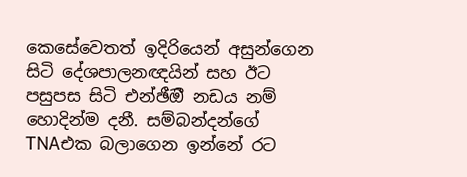කෙසේවෙතත් ඉදිරියෙන් අසුන්ගෙන සිටි දේශපාලනඥයින් සහ ඊට පසුපස සිටි එන්ඡීඔී නඩය නම් හොදින්ම දනී. සම්බන්දන්ගේ TNAඑක බලාගෙන ඉන්නේ රට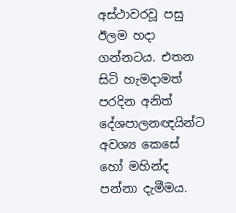අස්ථාවරවූ පසු ඊලම හදා ගන්නටය. එතන සිටි හැමදාමත් පරදින අනිත් දේශපාලනඥයින්ට අවශ්‍ය කෙසේ හෝ මහින්ද පන්නා දැමීමය.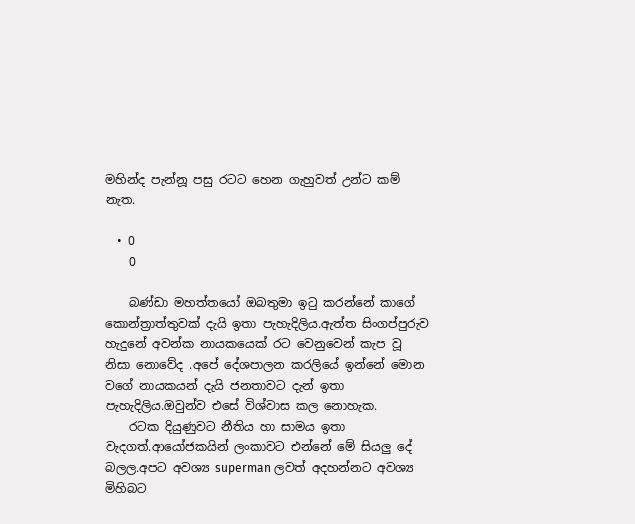මහින්ද පැන්නූ පසු රටට හෙන ගැහුවත් උන්ට කම් නැත.

  • 0
    0

    බණ්ඩා මහත්තයෝ ඔබතුමා ඉටු කරන්නේ කාගේ කොන්ත්‍රාත්තුවක් දැයි ඉතා පැහැදිලිය.ඇත්ත සිංගප්පුරුව හැදුනේ අවන්ක නායකයෙක් රට වෙනුවෙන් කැප වූ නිසා නොවේද .අපේ දේශපාලන කරලියේ ඉන්නේ මොන වගේ නායකයන් දැයි ජනතාවට දැන් ඉතා පැහැදිලිය.ඔවුන්ව එසේ විශ්වාස කල නොහැක.
    රටක දියුණුවට නීතිය හා සාමය ඉතා වැදගත්.ආයෝජකයින් ලංකාවට එන්නේ මේ සියලු දේ බලල.අපට අවශ්‍ය superman ලවත් අදහන්නට අවශ්‍ය මිහිබට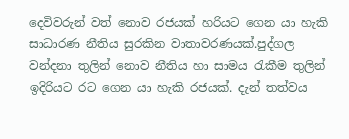දෙවිවරුන් වත් නොව රජයක් හරියට ගෙන යා හැකි සාධාරණ නීතිය සුරකින වාතාවරණයක්.පුද්ගල වන්දනා තුලින් නොව නීතිය හා සාමය රැකීම තුලින් ඉදිරියට රට ගෙන යා හැකි රජයක්. දැන් තත්වය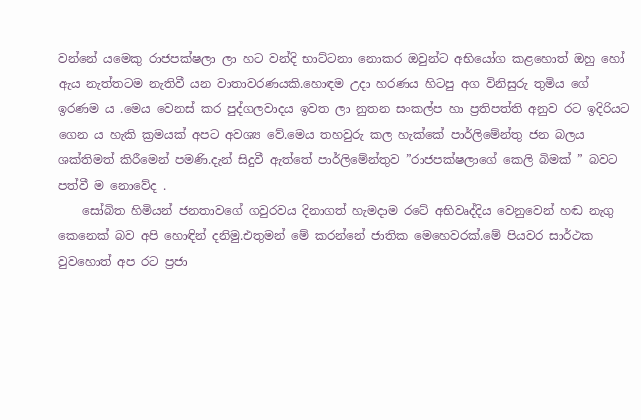වන්නේ යමෙකු රාජපක්ෂලා ලා හට වන්දි භාට්ටනා නොකර ඔවුන්ට අභියෝග කළහොත් ඔහු හෝ ඇය නැත්තටම නැතිවී යන වාතාවරණයකි.හොඳම උදා හරණය හිටපු අග විනිසුරු තුමිය ගේ ඉරණම ය .මෙය වෙනස් කර පුද්ගලවාදය ඉවත ලා නුතන සංකල්ප හා ප්‍රතිපත්ති අනුව රට ඉදිරියට ගෙන ය හැකි ක්‍රමයක් අපට අවශ්‍ය වේ.මෙය තහවුරු කල හැක්කේ පාර්ලිමේන්තු ජන බලය ශක්තිමත් කිරීමෙන් පමණි.දැන් සිදුවී ඇත්තේ පාර්ලිමේන්තුව ”රාජපක්ෂලාගේ කෙලි බිමක් ” බවට පත්වී ම නොවේද .
    සෝබිත හිමියන් ජනතාවගේ ගවුරවය දිනාගත් හැමදාම රටේ අභිවෘද්දිය වෙනුවෙන් හඬ නැගු කෙනෙක් බව අපි හොඳින් දනිමු.එතුමන් මේ කරන්නේ ජාතික මෙහෙවරක්.මේ පියවර සාර්ථක වුවහොත් අප රට ප්‍රජා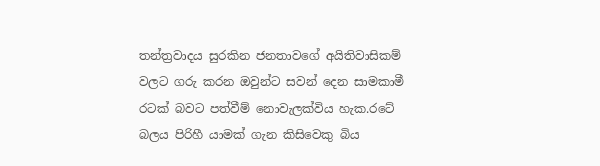තන්ත්‍රවාදය සුරකින ජනතාවගේ අයිතිවාසිකම් වලට ගරු කරන ඔවුන්ට සවන් දෙන සාමකාමී රටක් බවට පත්වීම් නොවැලක්විය හැක.රටේ බලය පිරිහී යාමක් ගැන කිසිවෙකු බිය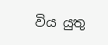විය යුතු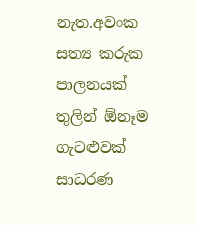නැත.අවංක සත්‍ය කරුක පාලනයක් තුලින් ඕනෑම ගැටළුවක් සාධරණ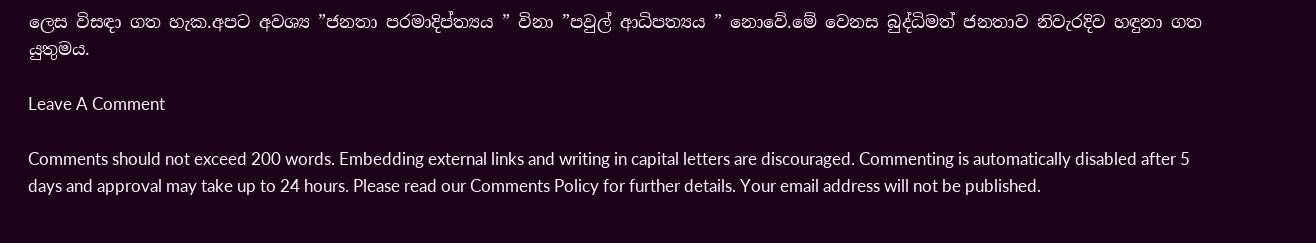ලෙස විසඳා ගත හැක.අපට අවශ්‍ය ”ජනතා පරමාදිප්ත්‍යය ” විනා ”පවුල් ආධිපත්‍යය ” නොවේ.මේ වෙනස බුද්ධිමත් ජනතාව නිවැරදිව හඳුනා ගත යුතුමය.

Leave A Comment

Comments should not exceed 200 words. Embedding external links and writing in capital letters are discouraged. Commenting is automatically disabled after 5 days and approval may take up to 24 hours. Please read our Comments Policy for further details. Your email address will not be published.